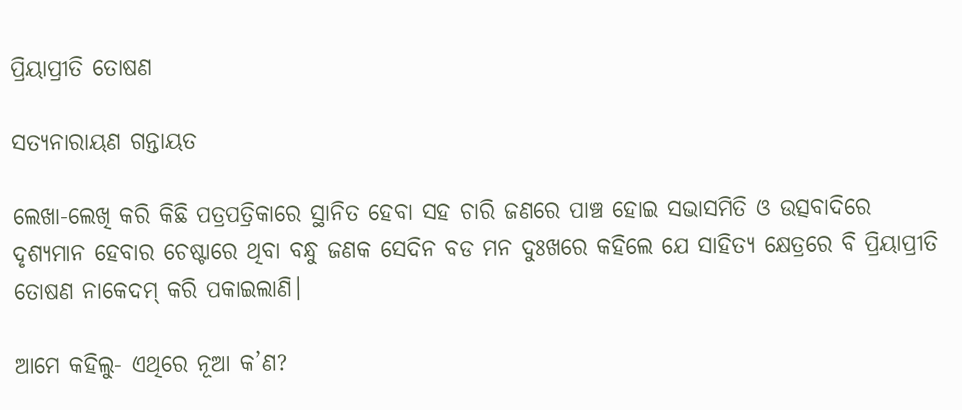ପ୍ରିୟାପ୍ରୀତି ତୋଷଣ

ସତ୍ୟନାରାୟଣ ଗନ୍ତାୟତ

ଲେଖା-ଲେଖି କରି କିଛି ପତ୍ରପତ୍ରିକାରେ ସ୍ଥାନିତ ହେବା ସହ ଚାରି ଜଣରେ ପାଞ୍ଚ ହୋଇ ସଭାସମିତି ଓ ଉତ୍ସବାଦିରେ ଦୃଶ୍ୟମାନ ହେବାର ଚେଷ୍ଟାରେ ଥିବା ବନ୍ଧୁ ଜଣକ ସେଦିନ ବଡ ମନ ଦୁଃଖରେ କହିଲେ ଯେ ସାହିତ୍ୟ କ୍ଷେତ୍ରରେ ବି ପ୍ରିୟାପ୍ରୀତି ତୋଷଣ ନାକେଦମ୍‌ କରି ପକାଇଲାଣି।

ଆମେ କହିଲୁ- ଏଥିରେ ନୂଆ କ’ଣ?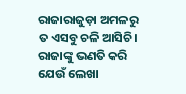ରାଜାରାଜୁଡ଼ା ଅମଳରୁ ତ ଏସବୁ ଚଳି ଆସିଚି। ରାଜାଙ୍କୁ ଭଣତି କରି ଯେଉଁ ଲେଖା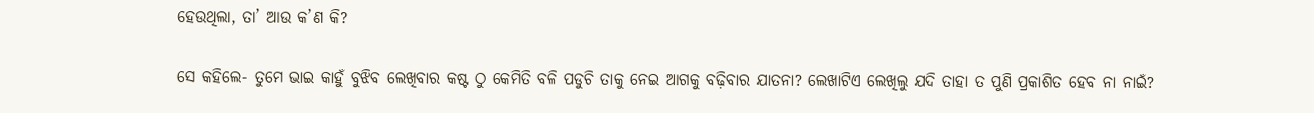ହେଉଥିଲା, ତା’ ଆଉ କ’ଣ କି?

ସେ କହିଲେ- ତୁମେ ଭାଇ କାହୁଁ ବୁଝିବ ଲେଖିବାର କଷ୍ଟ ଠୁ କେମିତି ବଳି ପଡୁଚି ତାକୁ ନେଇ ଆଗକୁ ବଢ଼ିବାର ଯାତନା? ଲେଖାଟିଏ ଲେଖିଲୁ ଯଦି ତାହା ତ ପୁଣି ପ୍ରକାଶିତ ହେବ ନା ନାଇଁ?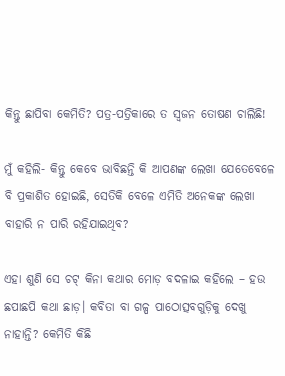କିନ୍ତୁ ଛାପିବା କେମିତି? ପତ୍ର-ପତ୍ରିକାରେ ତ ସ୍ବଜନ ତୋଷଣ ଚାଲିଛି!

ମୁଁ କହିଲି- କିନ୍ତୁ କେବେ ଭାବିଛନ୍ତି କି ଆପଣଙ୍କ ଲେଖା ଯେତେବେଳେ ବି ପ୍ରକାଶିତ ହୋଇଛି, ସେତିକି ବେଳେ ଏମିତି ଅନେକଙ୍କ ଲେଖା ବାହାରି ନ ପାରି ରହିଯାଇଥିବ?

ଏହା ଶୁଣି ସେ ଚଟ୍‌ କିନା କଥାର ମୋଡ଼ ବଦଳାଇ କହିଲେ – ହଉ ଛପାଛପି କଥା ଛାଡ଼। କବିତା ବା ଗଳ୍ପ ପାଠୋତ୍ସବଗୁଡ଼ିକୁ ଦେଖୁ ନାହାନ୍ତି? କେମିତି କିଛି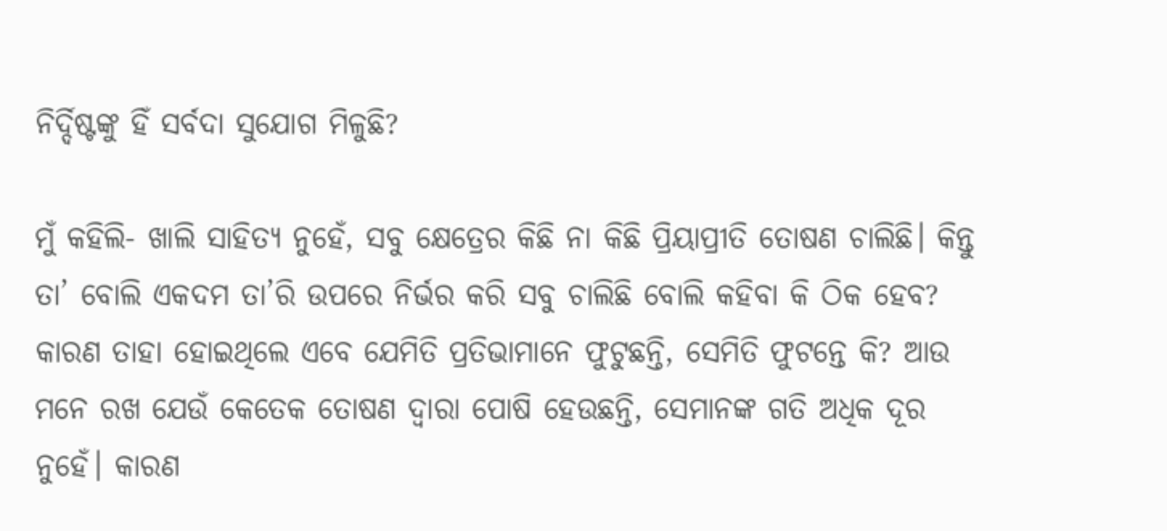ନିର୍ଦ୍ଦିଷ୍ଟଙ୍କୁ ହିଁ ସର୍ବଦା ସୁଯୋଗ ମିଳୁଛି?

ମୁଁ କହିଲି- ଖାଲି ସାହିତ୍ୟ ନୁହେଁ, ସବୁ କ୍ଷେତ୍ର‌େର କିଛି ନା କିଛି ପ୍ରିୟାପ୍ରୀତି ତୋଷଣ ଚାଲିଛି। କିନ୍ତୁ ତା’ ବୋଲି ଏକଦମ ତା’ରି ଉପରେ ନିର୍ଭର କରି ସବୁ ଚାଲିଛି ବୋଲି କହିବା କି ଠିକ ହେବ? କାରଣ ତାହା ହୋଇଥିଲେ ଏବେ ଯେମିତି ପ୍ରତିଭାମାନେ ଫୁଟୁଛନ୍ତି, ସେମିତି ଫୁଟ‌ନ୍ତେ କି? ଆଉ ମନେ ରଖ ଯେଉଁ କେତେକ ତୋଷଣ ଦ୍ବାରା ପୋଷି ହେଉଛନ୍ତି, ସେମାନଙ୍କ ଗତି ଅଧିକ ଦୂର ନୁହେଁ। କାରଣ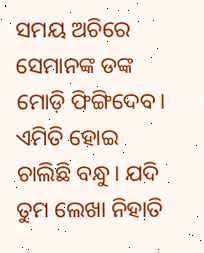ସମୟ ଅଚିରେ ସେମାନଙ୍କ ଡଙ୍କ ମୋଡ଼ି ଫିଙ୍ଗିଦେବ। ଏମିତି ହୋଇ ଚାଲିଛି ବନ୍ଧୁ। ଯଦି ତୁମ ଲେଖା ନିହାତି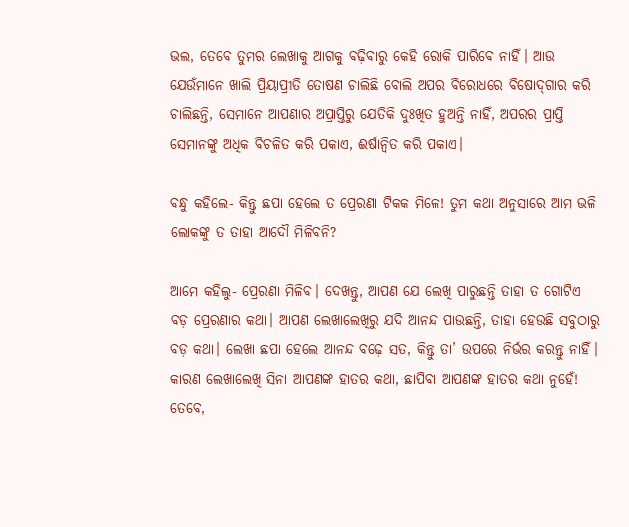ଭଲ, ତେବେ ତୁମର ଲେଖାକୁ ଆଗକୁ ବଢ଼ିବାରୁ କେହି ରୋକି ପାରିବେ ନାହିଁ। ଆଉ ଯେଉଁମାନେ ଖାଲି ପ୍ରିୟାପ୍ରୀତି ତୋଷଣ ଚାଲିଛି ବୋଲି ଅପର ବିରୋଧରେ ବିଷୋଦ୍‌ଗାର କରି ଚାଲିଛନ୍ତି, ସେମାନେ ଆପଣାର ଅପ୍ରାପ୍ତିରୁ ଯେତିକି ଦୁଃଖିତ ହୁଅନ୍ତି ନାହିଁ, ଅପରର ପ୍ରାପ୍ତି ସେମାନଙ୍କୁ ଅଧିକ ବିଚଳିତ କରି ପକାଏ, ଈର୍ଷାନ୍ବିତ କରି ପକାଏ।

ବନ୍ଧୁ କହିଲେ- କିନ୍ତୁ ଛପା ହେଲେ ତ ପ୍ରେରଣା ଟିକକ ମିଳେ! ତୁମ କଥା ଅନୁସାରେ ଆମ ଭଳି ଲୋକଙ୍କୁ ତ ତାହା ଆଦୌ ମିଳିବନି?

ଆମେ କହିଲୁ- ପ୍ରେରଣା ମିଳିବ। ଦେଖନ୍ତୁ, ଆପଣ ଯେ ଲେଖି ପାରୁଛନ୍ତି ତାହା ତ ଗୋଟିଏ ବଡ଼ ପ୍ରେରଣାର କଥା। ଆପଣ ଲେଖାଲେଖିରୁ ଯଦି ଆନନ୍ଦ ପାଉଛନ୍ତି, ତାହା ହେଉଛି ସବୁଠାରୁ ବଡ଼ କଥା। ଲେଖା ଛପା ହେଲେ ଆନନ୍ଦ ବଢ଼େ ସତ, କିନ୍ତୁ ତା’ ଉପରେ ନିର୍ଭର କରନ୍ତୁ ନାହିଁ। କାରଣ ଲେଖାଲେଖି ସିନା ଆପଣଙ୍କ ହାତର କଥା, ଛାପିବା ଆପଣଙ୍କ ହାତର କଥା ନୁହେଁ! ତେବେ,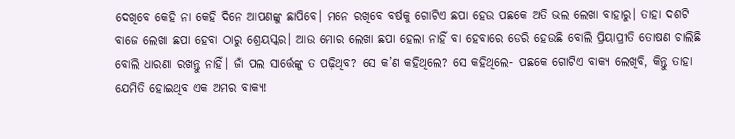ଦେଖିବେ କେହି ନା କେହି ଦିନେ ଆପଣଙ୍କୁ ଛାପିବେ। ମନେ ରଖିବେ ବର୍ଷକୁ ଗୋଟିଏ ଛପା ହେଉ ପଛକେ ଅତି ଭଲ ଲେଖା ବାହାରୁ। ତାହା ଦଶଟି ବାଜେ ଲେଖା ଛପା ହେବା ଠାରୁ ଶ୍ରେୟସ୍କର। ଆଉ ମୋର ଲେଖା ଛପା ହେଲା ନାହିଁ ବା ହେବାରେ ଡେରି ହେଉଛି ବୋଲି ପ୍ରିୟାପ୍ରୀତି ତୋଷଣ ଚାଲିଛି ବୋଲି ଧାରଣା ରଖନ୍ତୁ ନାହିଁ। ଜାଁ ପଲ ସାର୍ତ୍ତେଙ୍କୁ ତ ପଢ଼ିଥିବ? ସେ କ’ଣ କହିଥିଲେ? ସେ କହିଥିଲେ- ପଛକେ ଗୋଟିଏ ବାକ୍ୟ ଲେଖିବି, କିନ୍ତୁ ତାହା ଯେମିତି ହୋଇଥିବ ଏକ ଅମର ବାକ୍ୟ!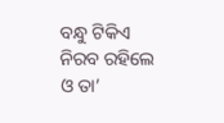ବନ୍ଧୁ ଟିକିଏ ନିରବ ରହିଲେ ଓ ତା’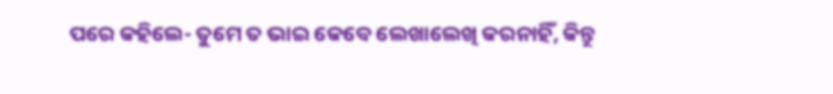ପରେ କହିଲେ- ତୁମେ ତ ଭାଇ କେବେ ଲେଖାଲେଖି କରନାହିଁ, କିନ୍ତୁ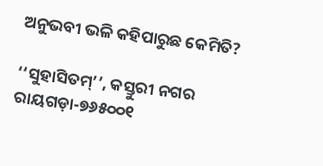ଅନୁଭବୀ ଭଳି କହିପାରୁଛ କେମିତି?

‘‘ସୁହାସିତମ୍‌’’, କସ୍ତୁରୀ ନଗର
ରାୟଗଡ଼ା-୭୬୫୦୦୧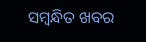ସମ୍ବନ୍ଧିତ ଖବର